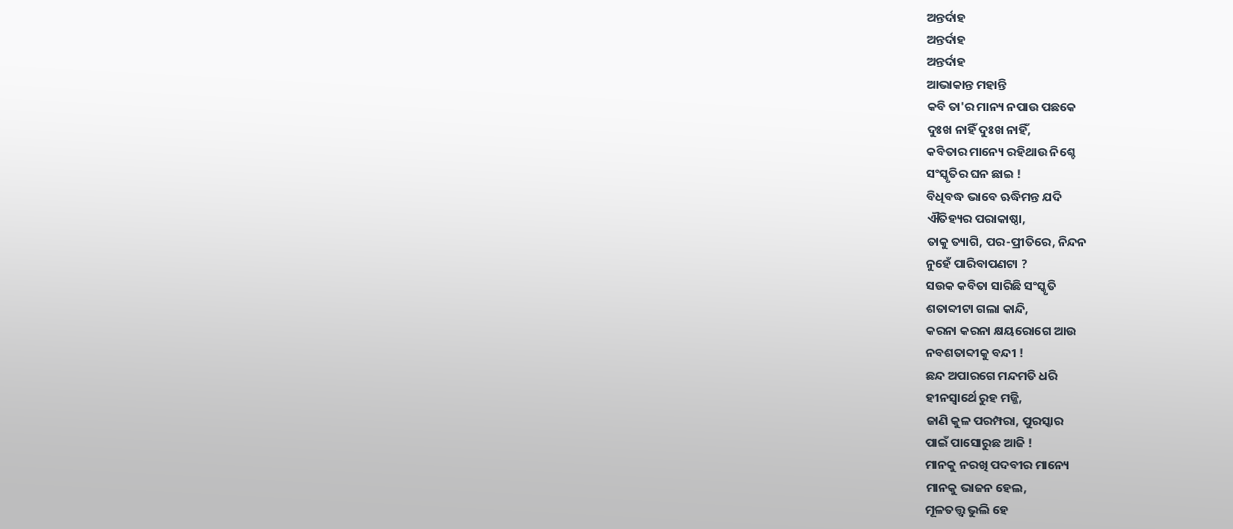ଅନ୍ତର୍ଦାହ
ଅନ୍ତର୍ଦାହ
ଅନ୍ତର୍ଦାହ
ଆଭାକାନ୍ତ ମହାନ୍ତି
କବି ତା'ର ମାନ୍ୟ ନପାଉ ପଛକେ
ଦୁଃଖ ନାହିଁ ଦୁଃଖ ନାହିଁ,
କବିତାର ମାନ୍ୟେ ରହିଥାଉ ନିଶ୍ଚେ
ସଂସ୍କୃତିର ଘନ ଛାଇ !
ବିଧିବଦ୍ଧ ଭାବେ ଋଦ୍ଧିମନ୍ତ ଯଦି
ଐତିହ୍ୟର ପରାକାଷ୍ଠା,
ତାକୁ ତ୍ୟାଗି, ପର-ପ୍ରୀତିରେ, ନିନ୍ଦନ
ନୁହେଁ ପାରିବାପଣଟା ?
ସଉକ କବିତା ସାରିଛି ସଂସ୍କୃତି
ଶତାବ୍ଦୀଟା ଗଲା କାନ୍ଦି,
କରନା କରନା କ୍ଷୟରୋଗେ ଆଉ
ନବଶତାବ୍ଦୀକୁ ବନ୍ଦୀ !
ଛନ୍ଦ ଅପାରଗେ ମନ୍ଦମତି ଧରି
ହୀନସ୍ୱାର୍ଥେ ରୁହ ମଜ୍ଜି,
ଜାଣି କୁଳ ପରମ୍ପରା, ପୁରସ୍କାର
ପାଇଁ ପାସୋରୁଛ ଆଜି !
ମାନକୁ ନରଖି ପଦବୀର ମାନ୍ୟେ
ମାନକୁ ଭାଜନ ହେଲ,
ମୂଳତତ୍ତ୍ୱ ଭୁଲି ହେ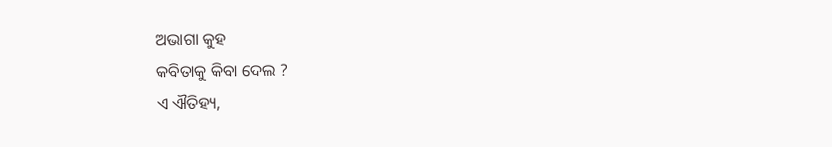ଅଭାଗା କୁହ
କବିତାକୁ କିବା ଦେଲ ?
ଏ ଐତିହ୍ୟ,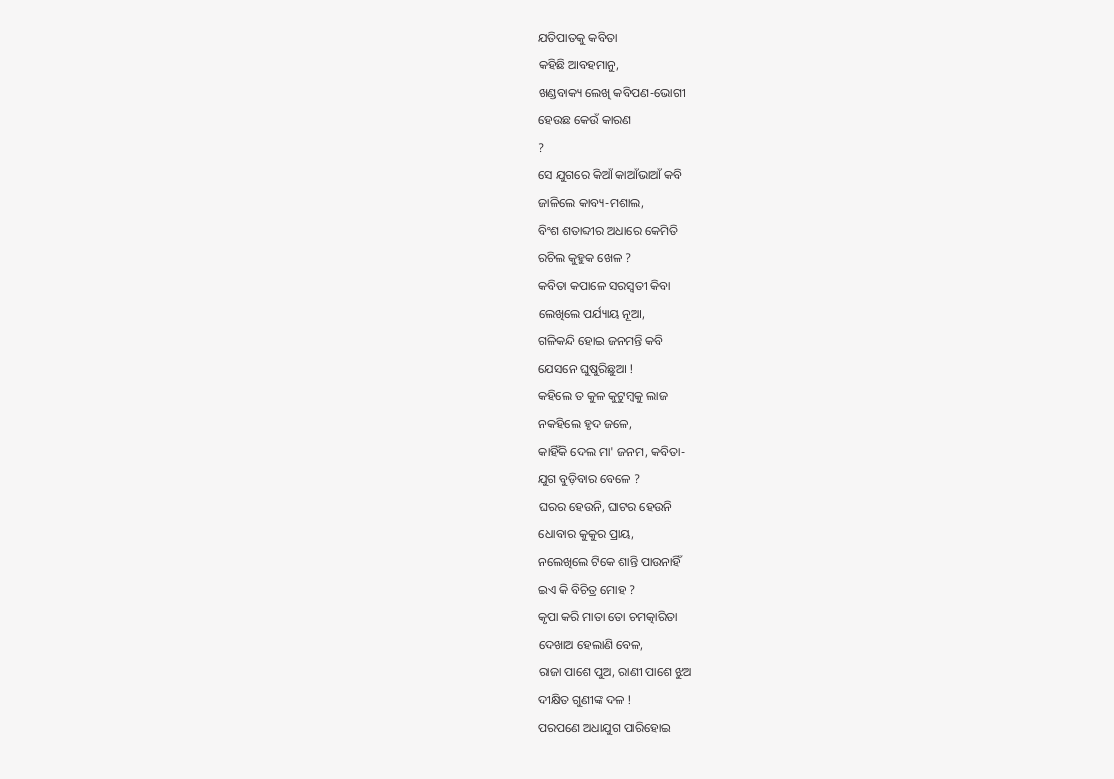ଯତିପାତକୁ କବିତା
କହିଛି ଆବହମାନୁ,
ଖଣ୍ଡବାକ୍ୟ ଲେଖି କବିପଣ-ଭୋଗୀ
ହେଉଛ କେଉଁ କାରଣ
?
ସେ ଯୁଗରେ କିଆଁ କାଆଁଭାଆଁ କବି
ଜାଳିଲେ କାବ୍ୟ-ମଶାଲ,
ବିଂଶ ଶତାବ୍ଦୀର ଅଧାରେ କେମିତି
ରଚିଲ କୁହୁକ ଖେଳ ?
କବିତା କପାଳେ ସରସ୍ୱତୀ କିବା
ଲେଖିଲେ ପର୍ଯ୍ୟାୟ ନୂଆ,
ଗଳିକନ୍ଦି ହୋଇ ଜନମନ୍ତି କବି
ଯେସନେ ଘୁଷୁରିଛୁଆ !
କହିଲେ ତ କୁଳ କୁଟୁମ୍ବକୁ ଲାଜ
ନକହିଲେ ହୃଦ ଜଳେ,
କାହିଁକି ଦେଲ ମା' ଜନମ, କବିତା-
ଯୁଗ ବୁଡ଼ିବାର ବେଳେ ?
ଘରର ହେଉନି, ଘାଟର ହେଉନି
ଧୋବାର କୁକୁର ପ୍ରାୟ,
ନଲେଖିଲେ ଟିକେ ଶାନ୍ତି ପାଉନାହିଁ
ଇଏ କି ବିଚିତ୍ର ମୋହ ?
କୃପା କରି ମାତା ତୋ ଚମତ୍କାରିତା
ଦେଖାଅ ହେଲାଣି ବେଳ,
ରାଜା ପାଶେ ପୁଅ, ରାଣୀ ପାଶେ ଝୁଅ
ଦୀକ୍ଷିତ ଗୁଣୀଙ୍କ ଦଳ !
ପରପଣେ ଅଧାଯୁଗ ପାରିହୋଇ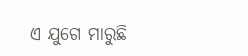ଏ ଯୁଗେ ମାରୁଛି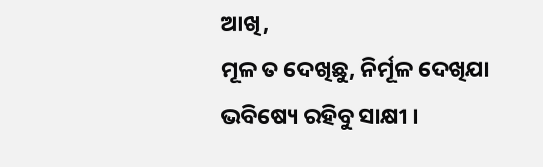ଆଖି,
ମୂଳ ତ ଦେଖିଛୁ, ନିର୍ମୂଳ ଦେଖିଯା
ଭବିଷ୍ୟେ ରହିବୁ ସାକ୍ଷୀ ।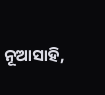ନୂଆସାହି,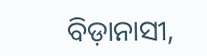ବିଡ଼ାନାସୀ,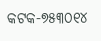କଟକ-୭୫୩୦୧୪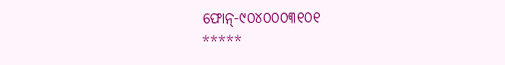ଫୋନ୍-୯୦୪୦୦୦୩୧୦୧
*****